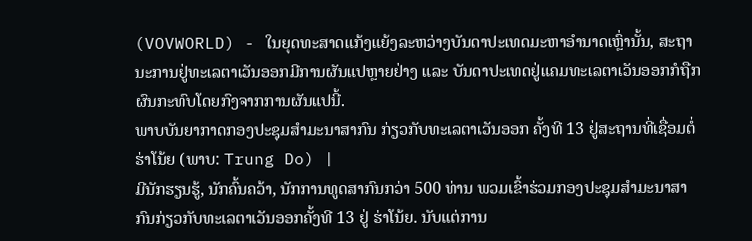(VOVWORLD) - ໃນຍຸດທະສາດແກ້ງແຍ້ງລະຫວ່າງບັນດາປະເທດມະຫາອຳນາດເຫຼົ່ານັ້ນ, ສະຖານະການຢູ່ທະເລຕາເວັນອອກມີການຜັນແປຫຼາຍຢ່າງ ແລະ ບັນດາປະເທດຢູ່ແຄມທະເລຕາເວັນອອກກໍຖືກຜົນກະທົບໂດຍກົງຈາກການຜັນແປນີ້.
ພາບບັນຍາກາດກອງປະຊຸມສຳມະນາສາກົນ ກ່ຽວກັບທະເລຕາເວັນອອກ ຄັ້ງທີ 13 ຢູ່ສະຖານທີ່ເຊື່ອມຕໍ່ ຮ່າໂນ້ຍ (ພາບ: Trung Do) |
ມີນັກຮຽນຮູ້, ນັກຄົ້ນຄວ້າ, ນັກການທູດສາກົນກວ່າ 500 ທ່ານ ພວມເຂົ້າຮ່ວມກອງປະຊຸມສຳມະນາສາກົນກ່ຽວກັບທະເລຕາເວັນອອກຄັ້ງທີ 13 ຢູ່ ຮ່າໂນ້ຍ. ນັບແຕ່ການ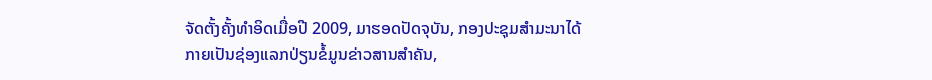ຈັດຕັ້ງຄັ້ງທຳອິດເມື່ອປີ 2009, ມາຮອດປັດຈຸບັນ, ກອງປະຊຸມສຳມະນາໄດ້ກາຍເປັນຊ່ອງແລກປ່ຽນຂໍ້ມູນຂ່າວສານສຳຄັນ,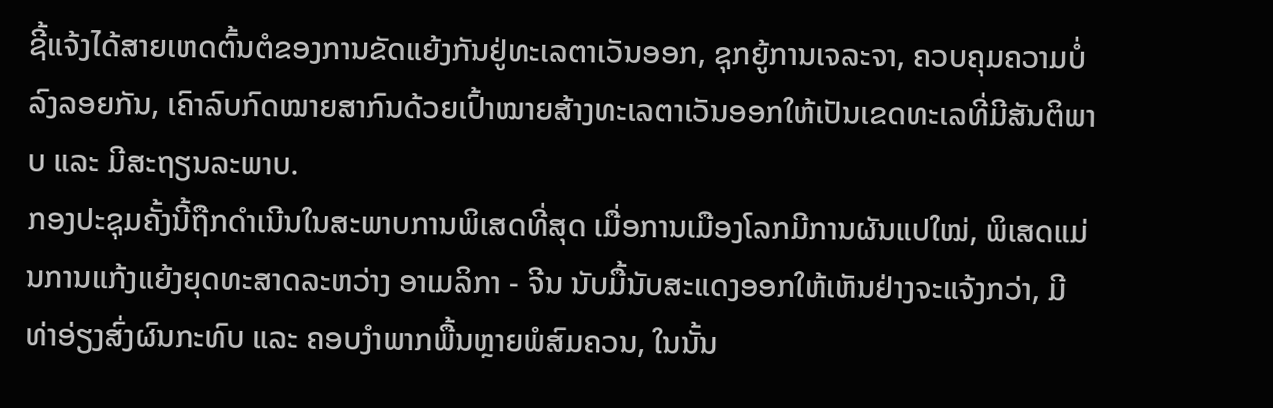ຊີ້ແຈ້ງໄດ້ສາຍເຫດຕົ້ນຕໍຂອງການຂັດແຍ້ງກັນຢູ່ທະເລຕາເວັນອອກ, ຊຸກຍູ້ການເຈລະຈາ, ຄວບຄຸມຄວາມບໍ່ລົງລອຍກັນ, ເຄົາລົບກົດໝາຍສາກົນດ້ວຍເປົ້າໝາຍສ້າງທະເລຕາເວັນອອກໃຫ້ເປັນເຂດທະເລທີ່ມີສັນຕິພາບ ແລະ ມີສະຖຽນລະພາບ.
ກອງປະຊຸມຄັ້ງນີ້ຖືກດຳເນີນໃນສະພາບການພິເສດທີ່ສຸດ ເມື່ອການເມືອງໂລກມີການຜັນແປໃໝ່, ພິເສດແມ່ນການແກ້ງແຍ້ງຍຸດທະສາດລະຫວ່າງ ອາເມລິກາ - ຈີນ ນັບມື້ນັບສະແດງອອກໃຫ້ເຫັນຢ່າງຈະແຈ້ງກວ່າ, ມີທ່າອ່ຽງສົ່ງຜົນກະທົບ ແລະ ຄອບງຳພາກພື້ນຫຼາຍພໍສົມຄວນ, ໃນນັ້ນ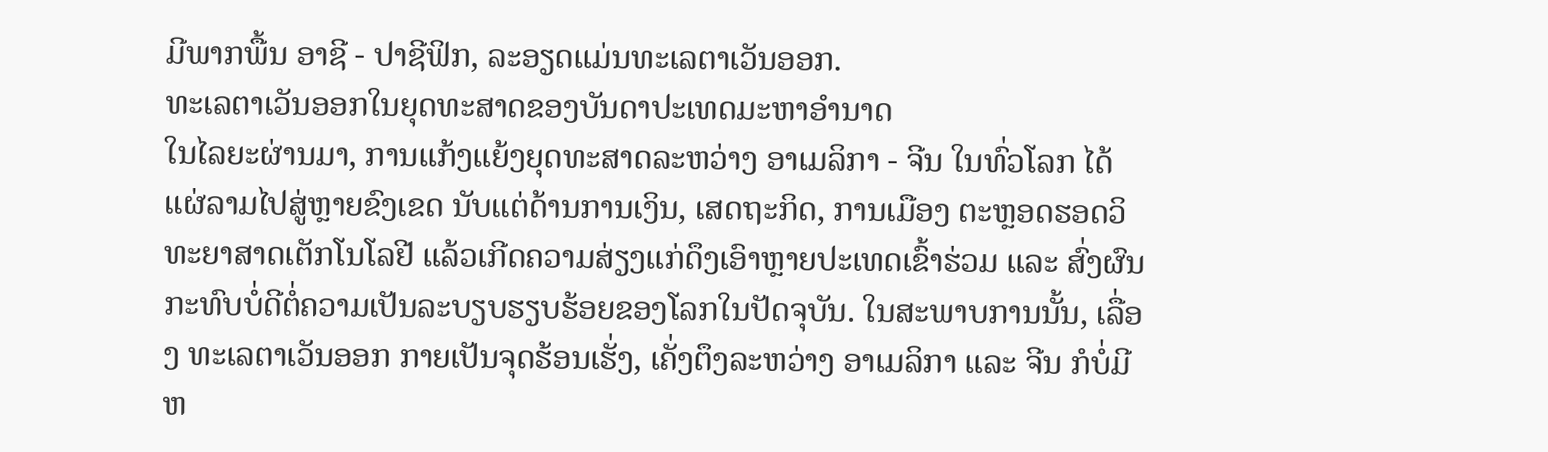ມີພາກພື້ນ ອາຊີ - ປາຊີຟິກ, ລະອຽດແມ່ນທະເລຕາເວັນອອກ.
ທະເລຕາເວັນອອກໃນຍຸດທະສາດຂອງບັນດາປະເທດມະຫາອຳນາດ
ໃນໄລຍະຜ່ານມາ, ການແກ້ງແຍ້ງຍຸດທະສາດລະຫວ່າງ ອາເມລິກາ - ຈີນ ໃນທົ່ວໂລກ ໄດ້ແຜ່ລາມໄປສູ່ຫຼາຍຂົງເຂດ ນັບແຕ່ດ້ານການເງິນ, ເສດຖະກິດ, ການເມືອງ ຕະຫຼອດຮອດວິທະຍາສາດເຕັກໂນໂລຢີ ແລ້ວເກີດຄວາມສ່ຽງແກ່ດຶງເອົາຫຼາຍປະເທດເຂົ້າຮ່ວມ ແລະ ສົ່ງຜົນກະທົບບໍ່ດີຕໍ່ຄວາມເປັນລະບຽບຮຽບຮ້ອຍຂອງໂລກໃນປັດຈຸບັນ. ໃນສະພາບການນັ້ນ, ເລື່ອງ ທະເລຕາເວັນອອກ ກາຍເປັນຈຸດຮ້ອນເຮັ່ງ, ເຄັ່ງຕຶງລະຫວ່າງ ອາເມລິກາ ແລະ ຈີນ ກໍບໍ່ມີຫ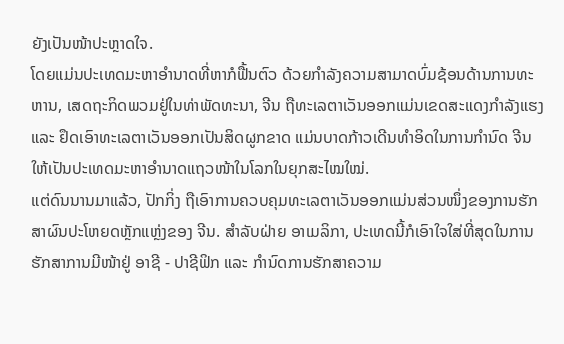ຍັງເປັນໜ້າປະຫຼາດໃຈ.
ໂດຍແມ່ນປະເທດມະຫາອຳນາດທີ່ຫາກໍຟື້ນຕົວ ດ້ວຍກຳລັງຄວາມສາມາດບົ່ມຊ້ອນດ້ານການທະຫານ, ເສດຖະກິດພວມຢູ່ໃນທ່າພັດທະນາ, ຈີນ ຖືທະເລຕາເວັນອອກແມ່ນເຂດສະແດງກຳລັງແຮງ ແລະ ຢຶດເອົາທະເລຕາເວັນອອກເປັນສິດຜູກຂາດ ແມ່ນບາດກ້າວເດີນທຳອິດໃນການກຳນົດ ຈີນ ໃຫ້ເປັນປະເທດມະຫາອຳນາດແຖວໜ້າໃນໂລກໃນຍຸກສະໄໝໃໝ່.
ແຕ່ດົນນານມາແລ້ວ, ປັກກິ່ງ ຖືເອົາການຄວບຄຸມທະເລຕາເວັນອອກແມ່ນສ່ວນໜຶ່ງຂອງການຮັກສາຜົນປະໂຫຍດຫຼັກແຫຼ່ງຂອງ ຈີນ. ສຳລັບຝ່າຍ ອາເມລິກາ, ປະເທດນີ້ກໍເອົາໃຈໃສ່ທີ່ສຸດໃນການຮັກສາການມີໜ້າຢູ່ ອາຊີ - ປາຊີຟິກ ແລະ ກຳນົດການຮັກສາຄວາມ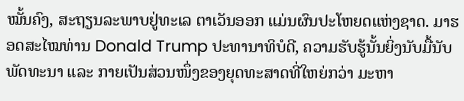ໝັ້ນຄົງ, ສະຖຽນລະພາບຢູ່ທະເລ ຕາເວັນອອກ ແມ່ນຜົນປະໂຫຍດແຫ່ງຊາດ. ມາຮອດສະໄໝທ່ານ Donald Trump ປະທານາທິບໍດີ, ຄວາມຮັບຮູ້ນັ້ນຍິ່ງນັບມື້ນັບພັດທະນາ ແລະ ກາຍເປັນສ່ວນໜຶ່ງຂອງຍຸດທະສາດທີ່ໃຫຍ່ກວ່າ ມະຫາ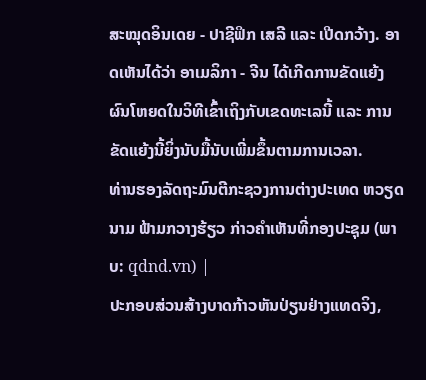ສະໝຸດອິນເດຍ - ປາຊີຟິກ ເສລີ ແລະ ເປີດກວ້າງ. ອາດເຫັນໄດ້ວ່າ ອາເມລິກາ - ຈີນ ໄດ້ເກີດການຂັດແຍ້ງຜົນໂຫຍດໃນວິທີເຂົ້າເຖິງກັບເຂດທະເລນີ້ ແລະ ການຂັດແຍ້ງນີ້ຍິ່ງນັບມື້ນັບເພີ່ມຂຶ້ນຕາມການເວລາ.
ທ່ານຮອງລັດຖະມົນຕີກະຊວງການຕ່າງປະເທດ ຫວຽດນາມ ຟ້າມກວາງຮ້ຽວ ກ່າວຄຳເຫັນທີ່ກອງປະຊຸມ (ພາບ: qdnd.vn) |
ປະກອບສ່ວນສ້າງບາດກ້າວຫັນປ່ຽນຢ່າງແທດຈິງ,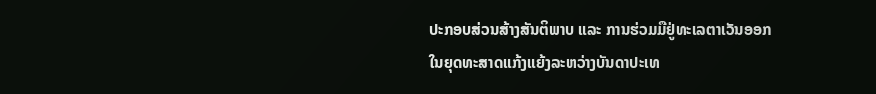ປະກອບສ່ວນສ້າງສັນຕິພາບ ແລະ ການຮ່ວມມືຢູ່ທະເລຕາເວັນອອກ
ໃນຍຸດທະສາດແກ້ງແຍ້ງລະຫວ່າງບັນດາປະເທ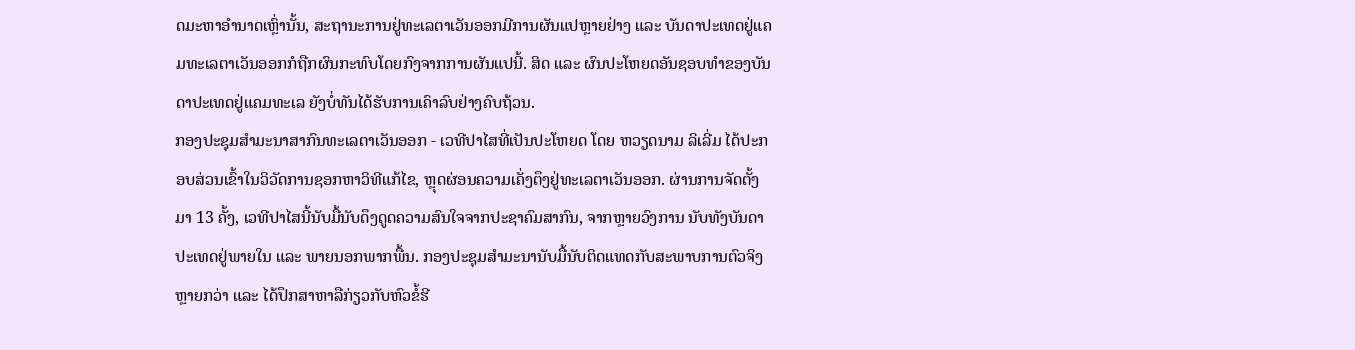ດມະຫາອຳນາດເຫຼົ່ານັ້ນ, ສະຖານະການຢູ່ທະເລຕາເວັນອອກມີການຜັນແປຫຼາຍຢ່າງ ແລະ ບັນດາປະເທດຢູ່ແຄມທະເລຕາເວັນອອກກໍຖືກຜົນກະທົບໂດຍກົງຈາກການຜັນແປນີ້. ສິດ ແລະ ຜົນປະໂຫຍດອັນຊອບທຳຂອງບັນດາປະເທດຢູ່ແຄມທະເລ ຍັງບໍ່ທັນໄດ້ຮັບການເຄົາລົບຢ່າງຄົບຖ້ວນ.
ກອງປະຊຸມສຳມະນາສາກົນທະເລຕາເວັນອອກ - ເວທີປາໄສທີ່ເປັນປະໂຫຍດ ໂດຍ ຫວຽດນາມ ລິເລີ່ມ ໄດ້ປະກອບສ່ວນເຂົ້າໃນວິວັດການຊອກຫາວິທີແກ້ໄຂ, ຫຼຸດຜ່ອນຄວາມເຄັ່ງຕຶງຢູ່ທະເລຕາເວັນອອກ. ຜ່ານການຈັດຕັ້ງມາ 13 ຄັ້ງ, ເວທີປາໄສນີ້ນັບມື້ນັບດຶງດູດຄວາມສົນໃຈຈາກປະຊາຄົມສາກົນ, ຈາກຫຼາຍວົງການ ນັບທັງບັນດາປະເທດຢູ່ພາຍໃນ ແລະ ພາຍນອກພາກພື້ນ. ກອງປະຊຸມສຳມະນານັບມື້ນັບຕິດແທດກັບສະພາບການຕົວຈິງຫຼາຍກວ່າ ແລະ ໄດ້ປຶກສາຫາລືກ່ຽວກັບຫົວຂໍ້ຮີ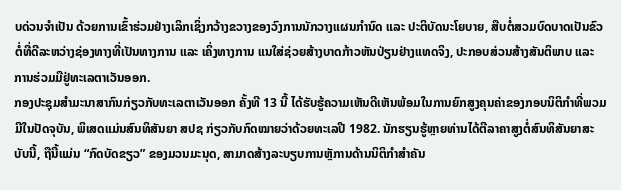ບດ່ວນຈຳເປັນ ດ້ວຍການເຂົ້າຮ່ວມຢ່າງເລິກເຊິ່ງກວ້າງຂວາງຂອງວົງການນັກວາງແຜນກຳນົດ ແລະ ປະຕິບັດນະໂຍບາຍ, ສືບຕໍ່ສວມບົດບາດເປັນຂົວຕໍ່ທີ່ດີລະຫວ່າງຊ່ອງທາງທີ່ເປັນທາງການ ແລະ ເຄິ່ງທາງການ ແນໃສ່ຊ່ວຍສ້າງບາດກ້າວຫັນປ່ຽນຢ່າງແທດຈິງ, ປະກອບສ່ວນສ້າງສັນຕິພາບ ແລະ ການຮ່ວມມືຢູ່ທະເລຕາເວັນອອກ.
ກອງປະຊຸມສຳມະນາສາກົນກ່ຽວກັບທະເລຕາເວັນອອກ ຄັ້ງທີ 13 ນີ້ ໄດ້ຮັບຮູ້ຄວາມເຫັນດີເຫັນພ້ອມໃນການຍົກສູງຄຸນຄ່າຂອງກອບນິຕິກຳທີ່ພວມມີໃນປັດຈຸບັນ, ພິເສດແມ່ນສົນທິສັນຍາ ສປຊ ກ່ຽວກັບກົດໝາຍວ່າດ້ວຍທະເລປີ 1982. ນັກຮຽນຮູ້ຫຼາຍທ່ານໄດ້ຕີລາຄາສູງຕໍ່ສົນທິສັນຍາສະບັບນີ້, ຖືນີ້ແມ່ນ “ກົດບັດຂຽວ” ຂອງມວນມະນຸດ, ສາມາດສ້າງລະບຽບການຫຼັການດ້ານນິຕິກຳສຳຄັນ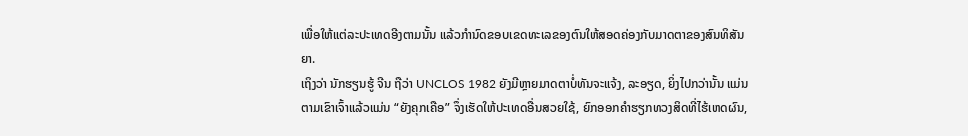ເພື່ອໃຫ້ແຕ່ລະປະເທດອີງຕາມນັ້ນ ແລ້ວກຳນົດຂອບເຂດທະເລຂອງຕົນໃຫ້ສອດຄ່ອງກັບມາດຕາຂອງສົນທິສັນຍາ.
ເຖິງວ່າ ນັກຮຽນຮູ້ ຈີນ ຖືວ່າ UNCLOS 1982 ຍັງມີຫຼາຍມາດຕາບໍ່ທັນຈະແຈ້ງ, ລະອຽດ, ຍິ່ງໄປກວ່ານັ້ນ ແມ່ນຕາມເຂົາເຈົ້າແລ້ວແມ່ນ “ຍັງຄຸກເຄືອ” ຈຶ່ງເຮັດໃຫ້ປະເທດອື່ນສວຍໃຊ້, ຍົກອອກຄຳຮຽກທວງສິດທີ່ໄຮ້ເຫດຜົນ,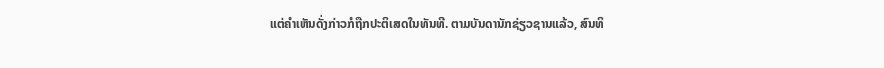ແຕ່ຄຳເຫັນດັ່ງກ່າວກໍຖືກປະຕິເສດໃນທັນທີ. ຕາມບັນດານັກຊ່ຽວຊານແລ້ວ, ສົນທິ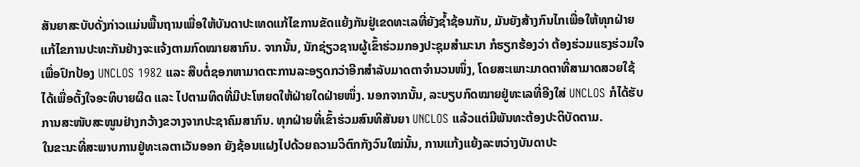ສັນຍາສະບັບດັ່ງກ່າວແມ່ນພື້ນຖານເພື່ອໃຫ້ບັນດາປະເທດແກ້ໄຂການຂັດແຍ້ງກັນຢູ່ເຂດທະເລທີ່ຍັງຊ້ຳຊ້ອນກັນ, ມັນຍັງສ້າງກົນໄກເພື່ອໃຫ້ທຸກຝ່າຍແກ້ໄຂການປະທະກັນຢ່າງຈະແຈ້ງຕາມກົດໝາຍສາກົນ. ຈາກນັ້ນ, ນັກຊ່ຽວຊານຜູ້ເຂົ້າຮ່ວມກອງປະຊຸມສໍາມະນາ ກໍຮຽກຮ້ອງວ່າ ຕ້ອງຮ່ວມແຮງຮ່ວມໃຈເພື່ອປົກປ້ອງ UNCLOS 1982 ແລະ ສືບຕໍ່ຊອກຫາມາດຕະການລະອຽດກວ່າອີກສຳລັບມາດຕາຈຳນວນໜຶ່ງ, ໂດຍສະເພາະມາດຕາທີ່ສາມາດສວຍໃຊ້ໄດ້ເພື່ອຕັ້ງໃຈອະທິບາຍຜິດ ແລະ ໄປຕາມທິດທີ່ມີປະໂຫຍດໃຫ້ຝ່າຍໃດຝ່າຍໜຶ່ງ. ນອກຈາກນັ້ນ, ລະບຽບກົດໝາຍຢູ່ທະເລທີ່ອີງໃສ່ UNCLOS ກໍໄດ້ຮັບການສະໜັບສະໜູນຢ່າງກວ້າງຂວາງຈາກປະຊາຄົມສາກົນ. ທຸກຝ່າຍທີ່ເຂົ້າຮ່ວມສົນທິສັນຍາ UNCLOS ແລ້ວແຕ່ມີພັນທະຕ້ອງປະຕິບັດຕາມ.
ໃນຂະນະທີ່ສະພາບການຢູ່ທະເລຕາເວັນອອກ ຍັງຊ້ອນແຝງໄປດ້ວຍຄວາມວິຕົກກັງວົນໃໝ່ນັ້ນ, ການແກ້ງແຍ້ງລະຫວ່າງບັນດາປະ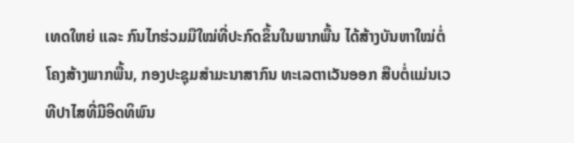ເທດໃຫຍ່ ແລະ ກົນໄກຮ່ວມມືໃໝ່ທີ່ປະກົດຂຶ້ນໃນພາກພື້ນ ໄດ້ສ້າງບັນຫາໃໝ່ຕໍ່ໂຄງສ້າງພາກພື້ນ, ກອງປະຊຸມສຳມະນາສາກົນ ທະເລຕາເວັນອອກ ສືບຕໍ່ແມ່ນເວທີປາໄສທີ່ມີອິດທິພົນ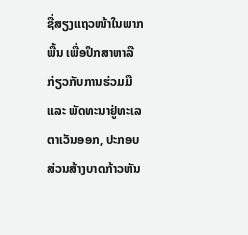ຊື່ສຽງແຖວໜ້າໃນພາກພື້ນ ເພື່ອປຶກສາຫາລືກ່ຽວກັບການຮ່ວມມື ແລະ ພັດທະນາຢູ່ທະເລຕາເວັນອອກ, ປະກອບສ່ວນສ້າງບາດກ້າວຫັນ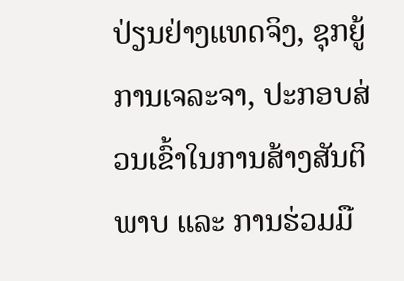ປ່ຽນຢ່າງແທດຈິງ, ຊຸກຍູ້ການເຈລະຈາ, ປະກອບສ່ວນເຂົ້າໃນການສ້າງສັນຕິພາບ ແລະ ການຮ່ວມມື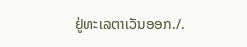ຢູ່ທະເລຕາເວັນອອກ./.